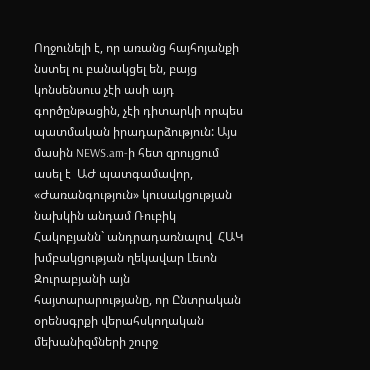Ողջունելի է, որ առանց հայհոյանքի նստել ու բանակցել են, բայց  կոնսենսուս չէի ասի այդ գործընթացին, չէի դիտարկի որպես պատմական իրադարձություն: Այս մասին NEWS.am-ի հետ զրույցում ասել է  ԱԺ պատգամավոր, «Ժառանգություն» կուսակցության նախկին անդամ Ռուբիկ Հակոբյանն` անդրադառնալով  ՀԱԿ խմբակցության ղեկավար Լեւոն Զուրաբյանի այն հայտարարությանը, որ Ընտրական օրենսգրքի վերահսկողական մեխանիզմների շուրջ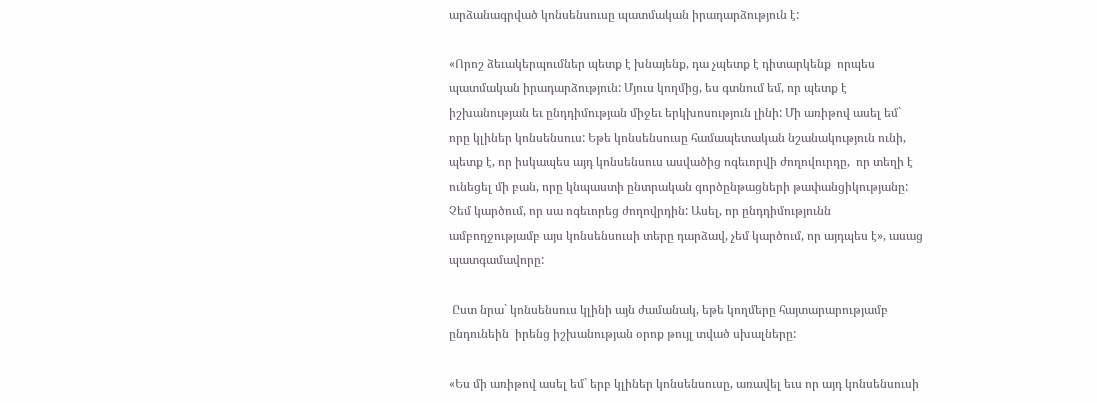արձանագրված կոնսենսուսը պատմական իրադարձություն է:

«Որոշ ձեւակերպումներ պետք է խնայենք, դա չպետք է դիտարկենք  որպես պատմական իրադարձություն: Մյուս կողմից, ես գտնում եմ, որ պետք է իշխանության եւ ընդդիմության միջեւ երկխոսություն լինի: Մի առիթով ասել եմ` որը կլիներ կոնսենսուս: Եթե կոնսենսուսը համապետական նշանակություն ունի,  պետք է, որ իսկապես այդ կոնսենսուս ասվածից ոգեւորվի ժողովուրդը,  որ տեղի է ունեցել մի բան, որը կնպաստի ընտրական գործընթացների թափանցիկությանը: Չեմ կարծում, որ սա ոգեւորեց ժողովրդին: Ասել, որ ընդդիմությունն ամբողջությամբ այս կոնսենսուսի տերը դարձավ, չեմ կարծում, որ այդպես է», ասաց պատգամավորը:

 Ըստ նրա` կոնսենսուս կլինի այն ժամանակ, եթե կողմերը հայտարարությամբ ընդունեին  իրենց իշխանության օրոք թույլ տված սխալները:

«Ես մի առիթով ասել եմ` երբ կլիներ կոնսենսուսը, առավել եւս որ այդ կոնսենսուսի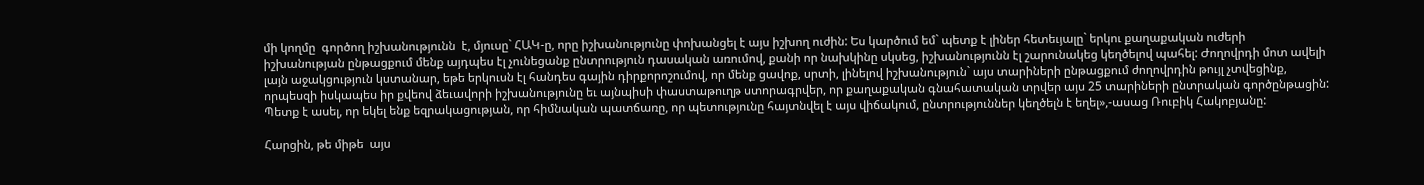մի կողմը  գործող իշխանությունն  է, մյուսը` ՀԱԿ-ը, որը իշխանությունը փոխանցել է այս իշխող ուժին: Ես կարծում եմ` պետք է լիներ հետեւյալը` երկու քաղաքական ուժերի  իշխանության ընթացքում մենք այդպես էլ չունեցանք ընտրություն դասական առումով, քանի որ նախկինը սկսեց, իշխանությունն էլ շարունակեց կեղծելով պահել: Ժողովրդի մոտ ավելի լայն աջակցություն կստանար, եթե երկուսն էլ հանդես գային դիրքորոշումով, որ մենք ցավոք, սրտի, լինելով իշխանություն` այս տարիների ընթացքում ժողովրդին թույլ չտվեցինք, որպեսզի իսկապես իր քվեով ձեւավորի իշխանությունը եւ այնպիսի փաստաթուղթ ստորագրվեր, որ քաղաքական գնահատական տրվեր այս 25 տարիների ընտրական գործընթացին: Պետք է ասել, որ եկել ենք եզրակացության, որ հիմնական պատճառը, որ պետությունը հայտնվել է այս վիճակում, ընտրություններ կեղծելն է եղել»,-ասաց Ռուբիկ Հակոբյանը:

Հարցին, թե միթե  այս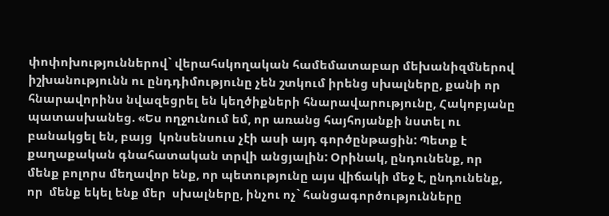փոփոխություններով` վերահսկողական համեմատաբար մեխանիզմներով իշխանությունն ու ընդդիմությունը չեն շտկում իրենց սխալները, քանի որ հնարավորինս նվազեցրել են կեղծիքների հնարավարությունը, Հակոբյանը պատասխանեց. «Ես ողջունում եմ, որ առանց հայհոյանքի նստել ու բանակցել են, բայց  կոնսենսուս չէի ասի այդ գործընթացին: Պետք է քաղաքական գնահատական տրվի անցյալին: Օրինակ, ընդունենք, որ մենք բոլորս մեղավոր ենք, որ պետությունը այս վիճակի մեջ է, ընդունենք, որ  մենք եկել ենք մեր  սխալները, ինչու ոչ` հանցագործությունները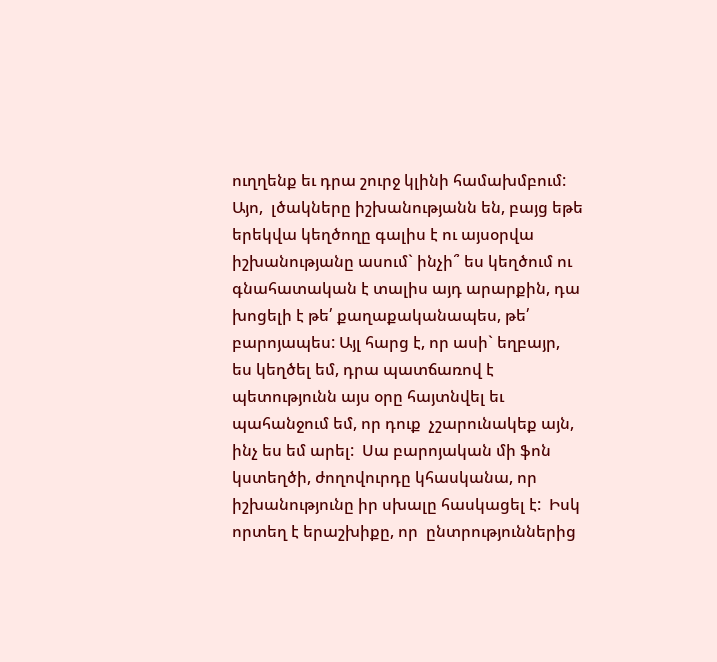ուղղենք եւ դրա շուրջ կլինի համախմբում: Այո,  լծակները իշխանությանն են, բայց եթե երեկվա կեղծողը գալիս է ու այսօրվա իշխանությանը ասում` ինչի՞ ես կեղծում ու գնահատական է տալիս այդ արարքին, դա խոցելի է թե՛ քաղաքականապես, թե՛ բարոյապես: Այլ հարց է, որ ասի` եղբայր, ես կեղծել եմ, դրա պատճառով է պետությունն այս օրը հայտնվել եւ պահանջում եմ, որ դուք  չշարունակեք այն, ինչ ես եմ արել:  Սա բարոյական մի ֆոն կստեղծի, ժողովուրդը կհասկանա, որ իշխանությունը իր սխալը հասկացել է:  Իսկ որտեղ է երաշխիքը, որ  ընտրություններից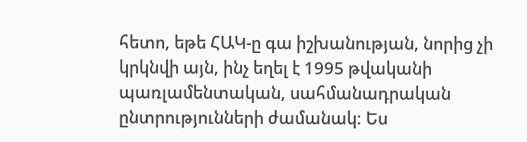հետո, եթե ՀԱԿ-ը գա իշխանության, նորից չի կրկնվի այն, ինչ եղել է 1995 թվականի  պառլամենտական, սահմանադրական ընտրությունների ժամանակ: Ես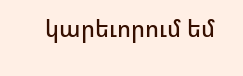կարեւորում եմ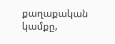քաղաքական կամքը,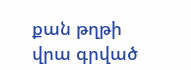քան թղթի վրա գրված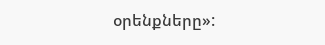օրենքները»: